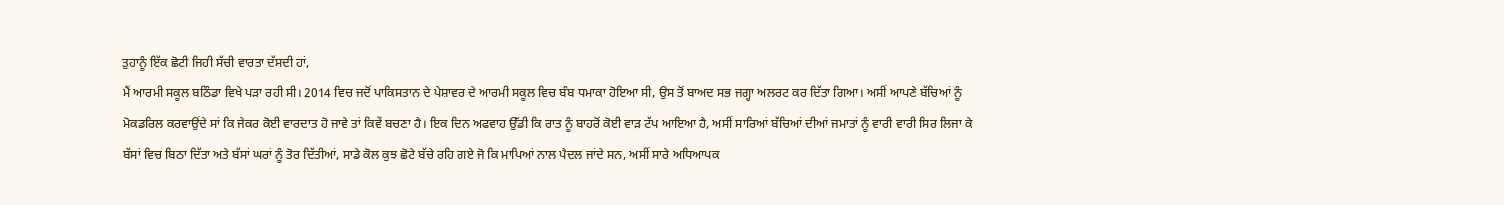ਤੁਹਾਨੂੰ ਇੱਕ ਛੋਟੀ ਜਿਹੀ ਸੱਚੀ ਵਾਰਤਾ ਦੱਸਦੀ ਹਾਂ,
ਮੈਂ ਆਰਮੀ ਸਕੂਲ ਬਠਿੰਡਾ ਵਿਖੇ ਪੜਾ ਰਹੀ ਸੀ। 2014 ਵਿਚ ਜਦੋਂ ਪਾਕਿਸਤਾਨ ਦੇ ਪੇਸ਼ਾਵਰ ਦੇ ਆਰਮੀ ਸਕੂਲ ਵਿਚ ਬੰਬ ਧਮਾਕਾ ਹੋਇਆ ਸੀ, ਉਸ ਤੋਂ ਬਾਅਦ ਸਭ ਜਗ੍ਹਾ ਅਲਰਟ ਕਰ ਦਿੱਤਾ ਗਿਆ। ਅਸੀਂ ਆਪਣੇ ਬੱਚਿਆਂ ਨੂੰ ਮੋਕਡਰਿਲ ਕਰਵਾਉਂਦੇ ਸਾਂ ਕਿ ਜੇਕਰ ਕੋਈ ਵਾਰਦਾਤ ਹੋ ਜਾਵੇ ਤਾਂ ਕਿਵੇਂ ਬਚਣਾ ਹੈ। ਇਕ ਦਿਨ ਅਫਵਾਹ ਉੱਡੀ ਕਿ ਰਾਤ ਨੂੰ ਬਾਹਰੋਂ ਕੋਈ ਵਾੜ ਟੱਪ ਆਇਆ ਹੈ, ਅਸੀਂ ਸਾਰਿਆਂ ਬੱਚਿਆਂ ਦੀਆਂ ਜਮਾਤਾਂ ਨੂੰ ਵਾਰੀ ਵਾਰੀ ਸਿਰ ਲਿਜਾ ਕੇ ਬੱਸਾਂ ਵਿਚ ਬਿਠਾ ਦਿੱਤਾ ਅਤੇ ਬੱਸਾਂ ਘਰਾਂ ਨੂੰ ਤੋਰ ਦਿੱਤੀਆਂ, ਸਾਡੇ ਕੋਲ ਕੁਝ ਛੋਟੇ ਬੱਚੇ ਰਹਿ ਗਏ ਜੋ ਕਿ ਮਾਪਿਆਂ ਨਾਲ ਪੈਦਲ ਜਾਂਦੇ ਸਨ, ਅਸੀਂ ਸਾਰੇ ਅਧਿਆਪਕ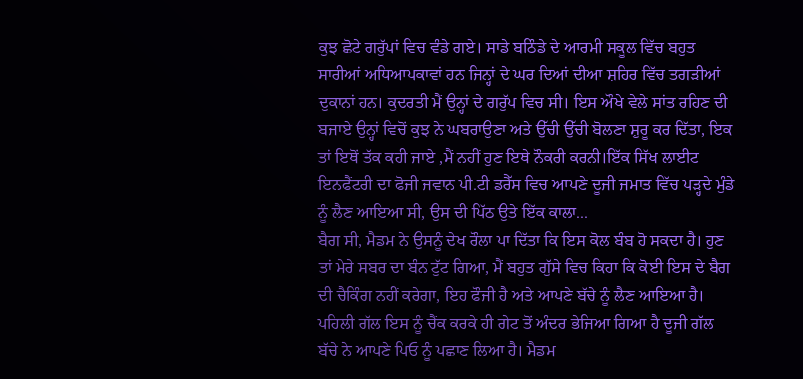ਕੁਝ ਛੋਟੇ ਗਰੁੱਪਾਂ ਵਿਚ ਵੰਡੇ ਗਏ। ਸਾਡੇ ਬਠਿੰਡੇ ਦੇ ਆਰਮੀ ਸਕੂਲ ਵਿੱਚ ਬਹੁਤ ਸਾਰੀਆਂ ਅਧਿਆਪਕਾਵਾਂ ਹਨ ਜਿਨ੍ਹਾਂ ਦੇ ਘਰ ਦਿਆਂ ਦੀਆ ਸ਼ਹਿਰ ਵਿੱਚ ਤਗੜੀਆਂ ਦੁਕਾਨਾਂ ਹਨ। ਕੁਦਰਤੀ ਮੈਂ ਉਨ੍ਹਾਂ ਦੇ ਗਰੁੱਪ ਵਿਚ ਸੀ। ਇਸ ਔਖੇ ਵੇਲੇ ਸਾਂਤ ਰਹਿਣ ਦੀ ਬਜਾਏ ਉਨ੍ਹਾਂ ਵਿਚੋਂ ਕੁਝ ਨੇ ਘਬਰਾਉਣਾ ਅਤੇ ਉੱਚੀ ਉੱਚੀ ਬੋਲਣਾ ਸ਼ੁਰੂ ਕਰ ਦਿੱਤਾ, ਇਕ ਤਾਂ ਇਥੋਂ ਤੱਕ ਕਹੀ ਜਾਏ ,ਮੈਂ ਨਹੀਂ ਹੁਣ ਇਥੇ ਨੌਕਰੀ ਕਰਨੀ।ਇੱਕ ਸਿੱਖ ਲਾਈਟ ਇਨਫੈਂਟਰੀ ਦਾ ਫੋਜੀ ਜਵਾਨ ਪੀ.ਟੀ ਡਰੈੱਸ ਵਿਚ ਆਪਣੇ ਦੂਜੀ ਜਮਾਤ ਵਿੱਚ ਪੜ੍ਹਦੇ ਮੁੰਡੇ ਨੂੰ ਲੈਣ ਆਇਆ ਸੀ, ਉਸ ਦੀ ਪਿੱਠ ਉਤੇ ਇੱਕ ਕਾਲਾ...
ਬੈਗ ਸੀ, ਮੈਡਮ ਨੇ ਉਸਨੂੰ ਦੇਖ ਰੌਲਾ ਪਾ ਦਿੱਤਾ ਕਿ ਇਸ ਕੋਲ ਬੰਬ ਹੋ ਸਕਦਾ ਹੈ। ਹੁਣ ਤਾਂ ਮੇਰੇ ਸਬਰ ਦਾ ਬੰਨ ਟੁੱਟ ਗਿਆ, ਮੈਂ ਬਹੁਤ ਗੁੱਸੇ ਵਿਚ ਕਿਹਾ ਕਿ ਕੋਈ ਇਸ ਦੇ ਬੈਗ ਦੀ ਚੈਕਿੰਗ ਨਹੀਂ ਕਰੇਗਾ, ਇਹ ਫੌਜੀ ਹੈ ਅਤੇ ਆਪਣੇ ਬੱਚੇ ਨੂੰ ਲੈਣ ਆਇਆ ਹੈ। ਪਹਿਲੀ ਗੱਲ ਇਸ ਨੂੰ ਚੈਂਕ ਕਰਕੇ ਹੀ ਗੇਟ ਤੋਂ ਅੰਦਰ ਭੇਜਿਆ ਗਿਆ ਹੈ ਦੂਜੀ ਗੱਲ ਬੱਚੇ ਨੇ ਆਪਣੇ ਪਿਓ ਨੂੰ ਪਛਾਣ ਲਿਆ ਹੈ। ਮੈਡਮ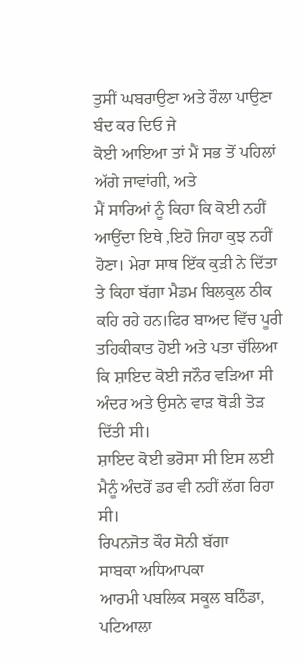ਤੁਸੀਂ ਘਬਰਾਉਣਾ ਅਤੇ ਰੌਲਾ ਪਾਉਣਾ ਬੰਦ ਕਰ ਦਿਓ ਜੇ
ਕੋਈ ਆਇਆ ਤਾਂ ਮੈਂ ਸਭ ਤੋਂ ਪਹਿਲਾਂ ਅੱਗੇ ਜਾਵਾਂਗੀ, ਅਤੇ
ਮੈਂ ਸਾਰਿਆਂ ਨੂੰ ਕਿਹਾ ਕਿ ਕੋਈ ਨਹੀਂ ਆਉਂਦਾ ਇਥੇ ,ਇਹੋ ਜਿਹਾ ਕੁਝ ਨਹੀਂ ਹੋਣਾ। ਮੇਰਾ ਸਾਥ ਇੱਕ ਕੁੜੀ ਨੇ ਦਿੱਤਾ ਤੇ ਕਿਹਾ ਬੱਗਾ ਮੈਡਮ ਬਿਲਕੁਲ ਠੀਕ ਕਹਿ ਰਹੇ ਹਨ।ਫਿਰ ਬਾਅਦ ਵਿੱਚ ਪੂਰੀ ਤਹਿਕੀਕਾਤ ਹੋਈ ਅਤੇ ਪਤਾ ਚੱਲਿਆ ਕਿ ਸ਼ਾਇਦ ਕੋਈ ਜਨੌਰ ਵੜਿਆ ਸੀ ਅੰਦਰ ਅਤੇ ਉਸਨੇ ਵਾੜ ਥੋੜੀ ਤੋੜ ਦਿੱਤੀ ਸੀ।
ਸ਼ਾਇਦ ਕੋਈ ਭਰੋਸਾ ਸੀ ਇਸ ਲਈ ਮੈਨੂੰ ਅੰਦਰੋਂ ਡਰ ਵੀ ਨਹੀਂ ਲੱਗ ਰਿਹਾ ਸੀ।
ਰਿਪਨਜੋਤ ਕੌਰ ਸੋਨੀ ਬੱਗਾ
ਸਾਬਕਾ ਅਧਿਆਪਕਾ
ਆਰਮੀ ਪਬਲਿਕ ਸਕੂਲ ਬਠਿੰਡਾ, ਪਟਿਆਲਾ